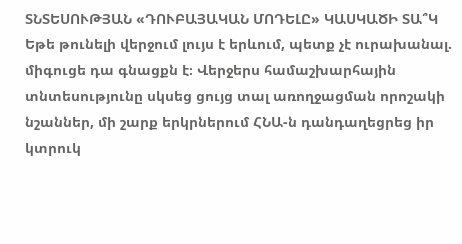ՏՆՏԵՍՈՒԹՅԱՆ «ԴՈՒԲԱՅԱԿԱՆ ՄՈԴԵԼԸ» ԿԱՍԿԱԾԻ ՏԱ՞Կ
Եթե թունելի վերջում լույս է երևում, պետք չէ ուրախանալ. միգուցե դա գնացքն է։ Վերջերս համաշխարհային տնտեսությունը սկսեց ցույց տալ առողջացման որոշակի նշաններ, մի շարք երկրներում ՀՆԱ-ն դանդաղեցրեց իր կտրուկ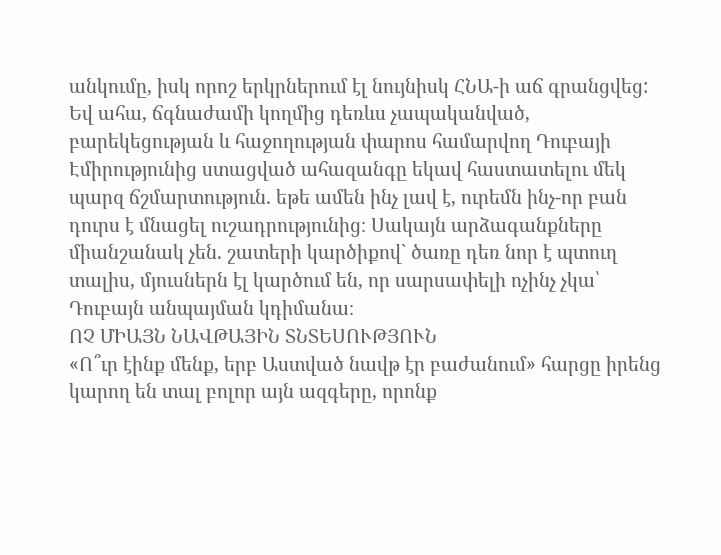անկումը, իսկ որոշ երկրներում էլ նույնիսկ ՀՆԱ-ի աճ գրանցվեց: Եվ ահա, ճգնաժամի կողմից դեռևս չապականված, բարեկեցության և հաջողության փարոս համարվող Դուբայի Էմիրությունից ստացված ահազանգը եկավ հաստատելու մեկ պարզ ճշմարտություն. եթե ամեն ինչ լավ է, ուրեմն ինչ-որ բան դուրս է մնացել ուշադրությունից։ Սակայն արձագանքները միանշանակ չեն. շատերի կարծիքով` ծառը դեռ նոր է պտուղ տալիս, մյուսներն էլ կարծում են, որ սարսափելի ոչինչ չկա՝ Դուբայն անպայման կդիմանա։
ՈՉ ՄԻԱՅՆ ՆԱՎԹԱՅԻՆ ՏՆՏԵՍՈՒԹՅՈՒՆ
«Ո՞ւր էինք մենք, երբ Աստված նավթ էր բաժանում» հարցը իրենց կարող են տալ բոլոր այն ազգերը, որոնք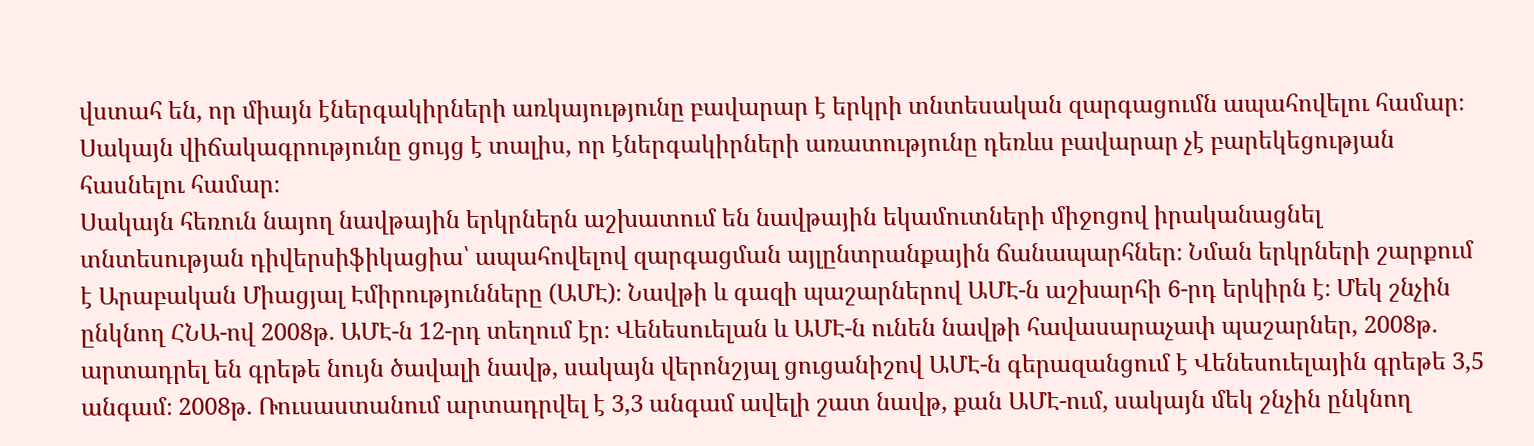վստահ են, որ միայն էներգակիրների առկայությունը բավարար է երկրի տնտեսական զարգացումն ապահովելու համար։ Սակայն վիճակագրությունը ցույց է տալիս, որ էներգակիրների առատությունը դեռևս բավարար չէ բարեկեցության հասնելու համար։
Սակայն հեռուն նայող նավթային երկրներն աշխատում են նավթային եկամուտների միջոցով իրականացնել տնտեսության դիվերսիֆիկացիա՝ ապահովելով զարգացման այլընտրանքային ճանապարհներ։ Նման երկրների շարքում է Արաբական Միացյալ Էմիրությունները (ԱՄԷ)։ Նավթի և գազի պաշարներով ԱՄԷ-ն աշխարհի 6-րդ երկիրն է։ Մեկ շնչին ընկնող ՀՆԱ-ով 2008թ. ԱՄԷ-ն 12-րդ տեղում էր։ Վենեսուելան և ԱՄԷ-ն ունեն նավթի հավասարաչափ պաշարներ, 2008թ. արտադրել են գրեթե նույն ծավալի նավթ, սակայն վերոնշյալ ցուցանիշով ԱՄԷ-ն գերազանցում է Վենեսուելային գրեթե 3,5 անգամ։ 2008թ. Ռուսաստանում արտադրվել է 3,3 անգամ ավելի շատ նավթ, քան ԱՄԷ-ում, սակայն մեկ շնչին ընկնող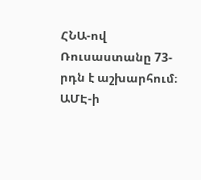ՀՆԱ-ով Ռուսաստանը 73-րդն է աշխարհում։
ԱՄԷ-ի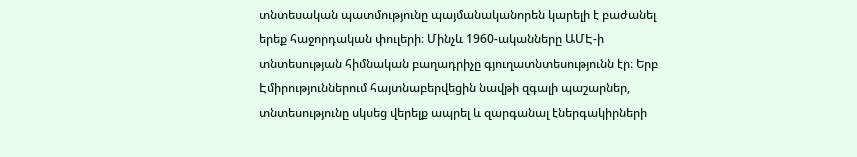տնտեսական պատմությունը պայմանականորեն կարելի է բաժանել երեք հաջորդական փուլերի։ Մինչև 1960-ականները ԱՄԷ-ի տնտեսության հիմնական բաղադրիչը գյուղատնտեսությունն էր։ Երբ Էմիրություններում հայտնաբերվեցին նավթի զգալի պաշարներ, տնտեսությունը սկսեց վերելք ապրել և զարգանալ էներգակիրների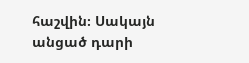հաշվին։ Սակայն անցած դարի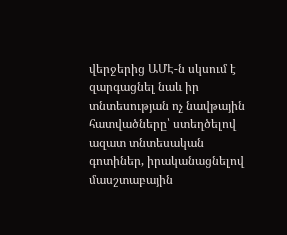վերջերից ԱՄԷ-ն սկսում է զարգացնել նաև իր տնտեսության ոչ նավթային հատվածները՝ ստեղծելով ազատ տնտեսական գոտիներ, իրականացնելով մասշտաբային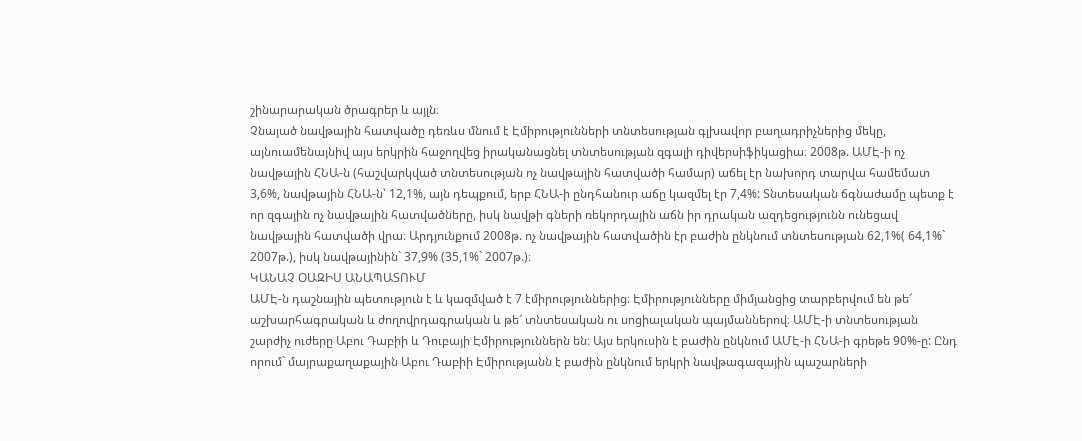շինարարական ծրագրեր և այլն։
Չնայած նավթային հատվածը դեռևս մնում է Էմիրությունների տնտեսության գլխավոր բաղադրիչներից մեկը, այնուամենայնիվ այս երկրին հաջողվեց իրականացնել տնտեսության զգալի դիվերսիֆիկացիա։ 2008թ. ԱՄԷ-ի ոչ նավթային ՀՆԱ-ն (հաշվարկված տնտեսության ոչ նավթային հատվածի համար) աճել էր նախորդ տարվա համեմատ 3,6%, նավթային ՀՆԱ-ն՝ 12,1%, այն դեպքում, երբ ՀՆԱ-ի ընդհանուր աճը կազմել էր 7,4%: Տնտեսական ճգնաժամը պետք է որ զգային ոչ նավթային հատվածները, իսկ նավթի գների ռեկորդային աճն իր դրական ազդեցությունն ունեցավ նավթային հատվածի վրա։ Արդյունքում 2008թ. ոչ նավթային հատվածին էր բաժին ընկնում տնտեսության 62,1%( 64,1%` 2007թ.), իսկ նավթայինին` 37,9% (35,1%` 2007թ.)։
ԿԱՆԱՉ ՕԱԶԻՍ ԱՆԱՊԱՏՈՒՄ
ԱՄԷ-ն դաշնային պետություն է և կազմված է 7 էմիրություններից։ Էմիրությունները միմյանցից տարբերվում են թե՜ աշխարհագրական և ժողովրդագրական և թե՜ տնտեսական ու սոցիալական պայմաններով։ ԱՄԷ-ի տնտեսության շարժիչ ուժերը Աբու Դաբիի և Դուբայի Էմիրություններն են։ Այս երկուսին է բաժին ընկնում ԱՄԷ-ի ՀՆԱ-ի գրեթե 90%-ը: Ընդ որում` մայրաքաղաքային Աբու Դաբիի Էմիրությանն է բաժին ընկնում երկրի նավթագազային պաշարների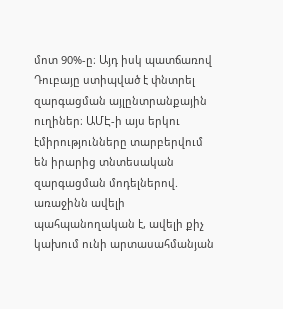մոտ 90%-ը։ Այդ իսկ պատճառով Դուբայը ստիպված է փնտրել զարգացման այլընտրանքային ուղիներ։ ԱՄԷ-ի այս երկու էմիրությունները տարբերվում են իրարից տնտեսական զարգացման մոդելներով. առաջինն ավելի պահպանողական է, ավելի քիչ կախում ունի արտասահմանյան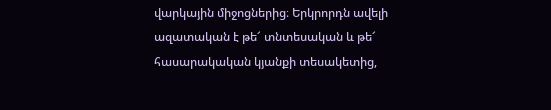վարկային միջոցներից։ Երկրորդն ավելի ազատական է թե՜ տնտեսական և թե՜ հասարակական կյանքի տեսակետից,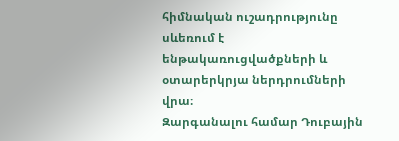հիմնական ուշադրությունը սևեռում է ենթակառուցվածքների և օտարերկրյա ներդրումների վրա։
Զարգանալու համար Դուբային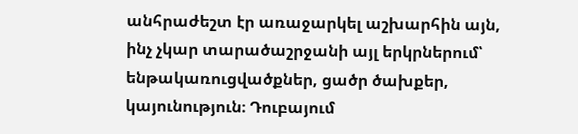անհրաժեշտ էր առաջարկել աշխարհին այն, ինչ չկար տարածաշրջանի այլ երկրներում՝ ենթակառուցվածքներ, ցածր ծախքեր, կայունություն։ Դուբայում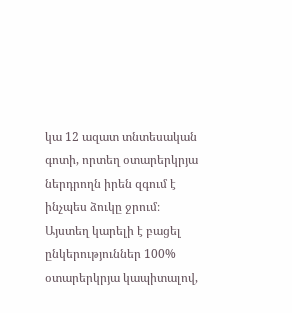կա 12 ազատ տնտեսական գոտի, որտեղ օտարերկրյա ներդրողն իրեն զգում է ինչպես ձուկը ջրում։ Այստեղ կարելի է բացել ընկերություններ 100% օտարերկրյա կապիտալով,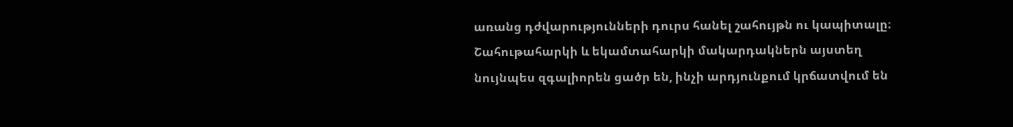առանց դժվարությունների դուրս հանել շահույթն ու կապիտալը։ Շահութահարկի և եկամտահարկի մակարդակներն այստեղ նույնպես զգալիորեն ցածր են, ինչի արդյունքում կրճատվում են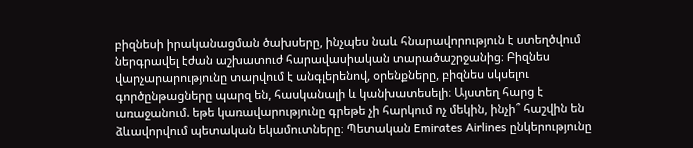բիզնեսի իրականացման ծախսերը, ինչպես նաև հնարավորություն է ստեղծվում ներգրավել էժան աշխատուժ հարավասիական տարածաշրջանից։ Բիզնես վարչարարությունը տարվում է անգլերենով, օրենքները, բիզնես սկսելու գործընթացները պարզ են, հասկանալի և կանխատեսելի։ Այստեղ հարց է առաջանում. եթե կառավարությունը գրեթե չի հարկում ոչ մեկին, ինչի՞ հաշվին են ձևավորվում պետական եկամուտները։ Պետական Emirates Airlines ընկերությունը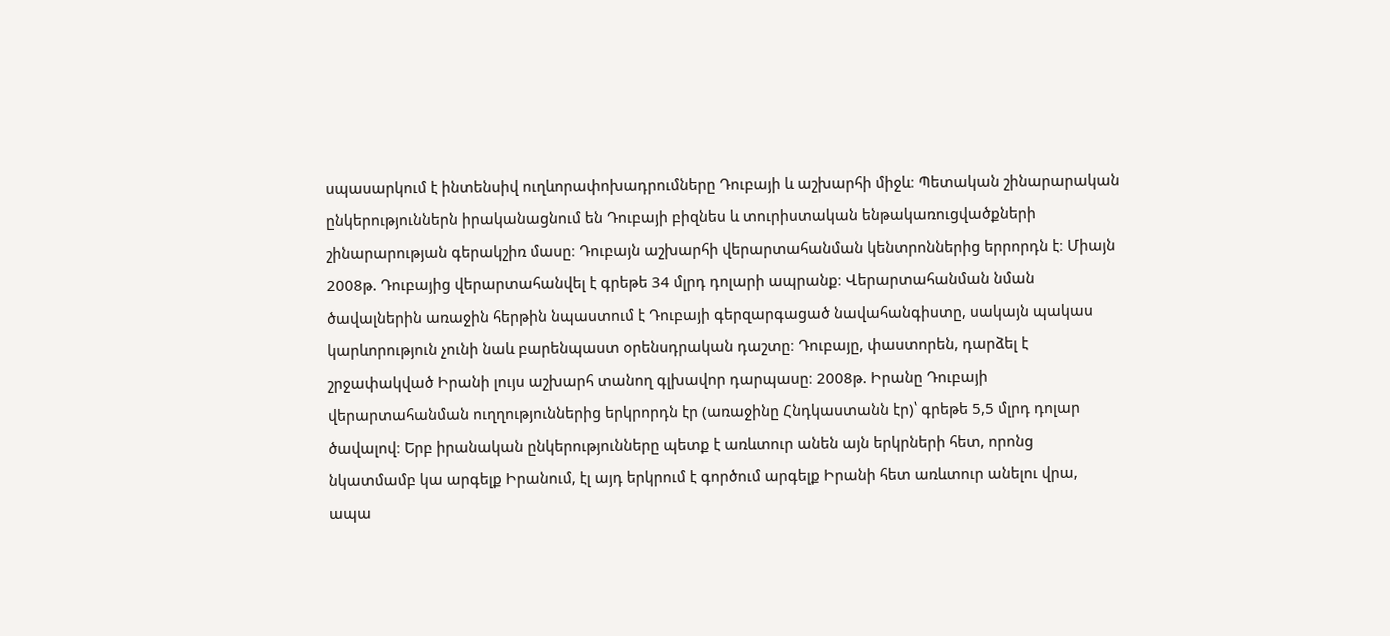սպասարկում է ինտենսիվ ուղևորափոխադրումները Դուբայի և աշխարհի միջև։ Պետական շինարարական ընկերություններն իրականացնում են Դուբայի բիզնես և տուրիստական ենթակառուցվածքների շինարարության գերակշիռ մասը։ Դուբայն աշխարհի վերարտահանման կենտրոններից երրորդն է։ Միայն 2008թ. Դուբայից վերարտահանվել է գրեթե 34 մլրդ դոլարի ապրանք։ Վերարտահանման նման ծավալներին առաջին հերթին նպաստում է Դուբայի գերզարգացած նավահանգիստը, սակայն պակաս կարևորություն չունի նաև բարենպաստ օրենսդրական դաշտը։ Դուբայը, փաստորեն, դարձել է շրջափակված Իրանի լույս աշխարհ տանող գլխավոր դարպասը։ 2008թ. Իրանը Դուբայի վերարտահանման ուղղություններից երկրորդն էր (առաջինը Հնդկաստանն էր)՝ գրեթե 5,5 մլրդ դոլար ծավալով։ Երբ իրանական ընկերությունները պետք է առևտուր անեն այն երկրների հետ, որոնց նկատմամբ կա արգելք Իրանում, էլ այդ երկրում է գործում արգելք Իրանի հետ առևտուր անելու վրա, ապա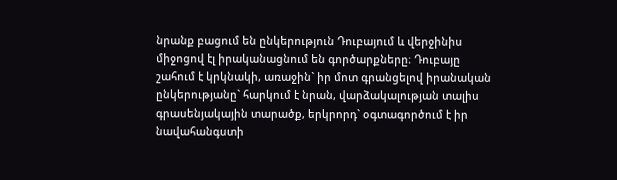նրանք բացում են ընկերություն Դուբայում և վերջինիս միջոցով էլ իրականացնում են գործարքները։ Դուբայը շահում է կրկնակի, առաջին` իր մոտ գրանցելով իրանական ընկերությանը` հարկում է նրան, վարձակալության տալիս գրասենյակային տարածք, երկրորդ` օգտագործում է իր նավահանգստի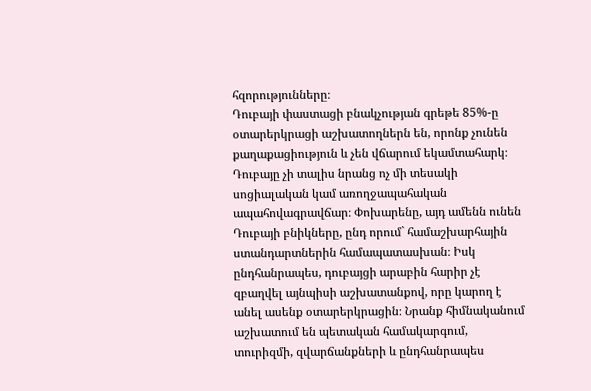հզորությունները։
Դուբայի փաստացի բնակչության գրեթե 85%-ը օտարերկրացի աշխատողներն են, որոնք չունեն քաղաքացիություն և չեն վճարում եկամտահարկ։ Դուբայը չի տալիս նրանց ոչ մի տեսակի սոցիալական կամ առողջապահական ապահովագրավճար։ Փոխարենը, այդ ամենն ունեն Դուբայի բնիկները, ընդ որում` համաշխարհային ստանդարտներին համապատասխան։ Իսկ ընդհանրապես, դուբայցի արաբին հարիր չէ զբաղվել այնպիսի աշխատանքով, որը կարող է անել ասենք օտարերկրացին։ Նրանք հիմնականում աշխատում են պետական համակարգում, տուրիզմի, զվարճանքների և ընդհանրապես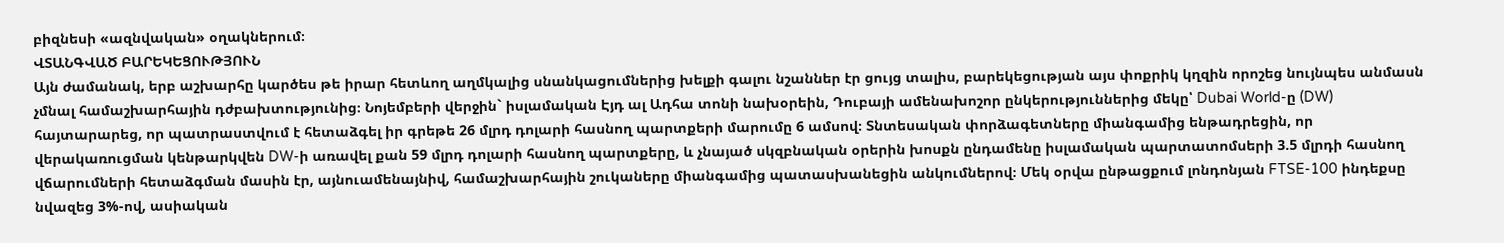բիզնեսի «ազնվական» օղակներում։
ՎՏԱՆԳՎԱԾ ԲԱՐԵԿԵՑՈՒԹՅՈՒՆ
Այն ժամանակ, երբ աշխարհը կարծես թե իրար հետևող աղմկալից սնանկացումներից խելքի գալու նշաններ էր ցույց տալիս, բարեկեցության այս փոքրիկ կղզին որոշեց նույնպես անմասն չմնալ համաշխարհային դժբախտությունից։ Նոյեմբերի վերջին` իսլամական Էյդ ալ Ադհա տոնի նախօրեին, Դուբայի ամենախոշոր ընկերություններից մեկը՝ Dubai World-ը (DW) հայտարարեց, որ պատրաստվում է հետաձգել իր գրեթե 26 մլրդ դոլարի հասնող պարտքերի մարումը 6 ամսով։ Տնտեսական փորձագետները միանգամից ենթադրեցին, որ վերակառուցման կենթարկվեն DW-ի առավել քան 59 մլրդ դոլարի հասնող պարտքերը, և չնայած սկզբնական օրերին խոսքն ընդամենը իսլամական պարտատոմսերի 3.5 մլրդի հասնող վճարումների հետաձգման մասին էր, այնուամենայնիվ, համաշխարհային շուկաները միանգամից պատասխանեցին անկումներով։ Մեկ օրվա ընթացքում լոնդոնյան FTSE-100 ինդեքսը նվազեց 3%-ով, ասիական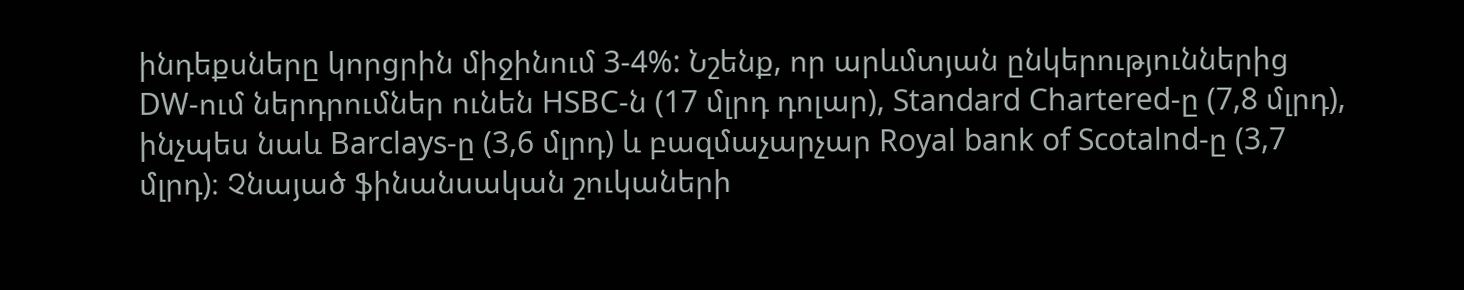ինդեքսները կորցրին միջինում 3-4%: Նշենք, որ արևմտյան ընկերություններից DW-ում ներդրումներ ունեն HSBC-ն (17 մլրդ դոլար), Standard Chartered-ը (7,8 մլրդ), ինչպես նաև Barclays-ը (3,6 մլրդ) և բազմաչարչար Royal bank of Scotalnd-ը (3,7 մլրդ)։ Չնայած ֆինանսական շուկաների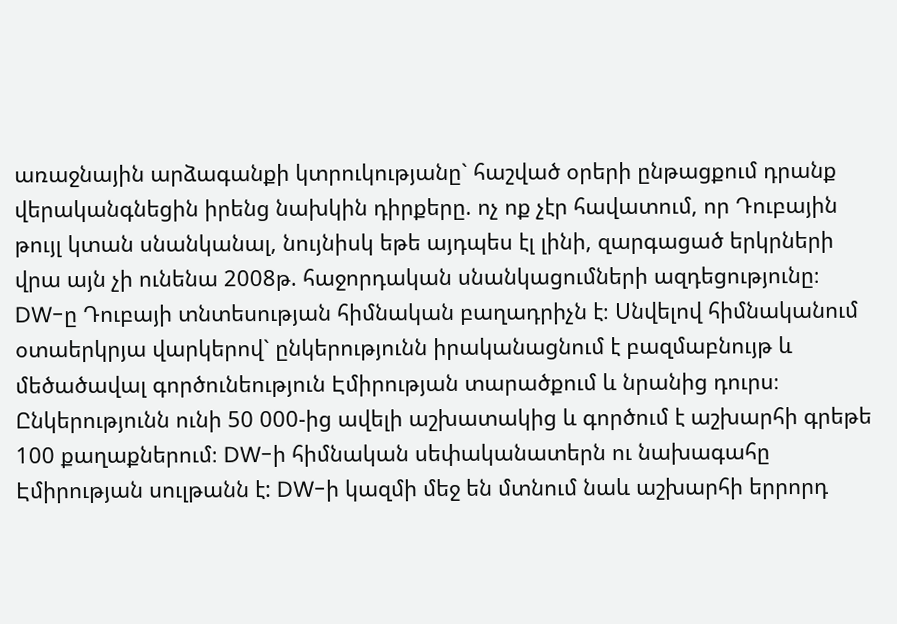առաջնային արձագանքի կտրուկությանը` հաշված օրերի ընթացքում դրանք վերականգնեցին իրենց նախկին դիրքերը. ոչ ոք չէր հավատում, որ Դուբային թույլ կտան սնանկանալ, նույնիսկ եթե այդպես էլ լինի, զարգացած երկրների վրա այն չի ունենա 2008թ. հաջորդական սնանկացումների ազդեցությունը։
DW-ը Դուբայի տնտեսության հիմնական բաղադրիչն է։ Սնվելով հիմնականում օտաերկրյա վարկերով` ընկերությունն իրականացնում է բազմաբնույթ և մեծածավալ գործունեություն Էմիրության տարածքում և նրանից դուրս։ Ընկերությունն ունի 50 000-ից ավելի աշխատակից և գործում է աշխարհի գրեթե 100 քաղաքներում։ DW-ի հիմնական սեփականատերն ու նախագահը Էմիրության սուլթանն է: DW-ի կազմի մեջ են մտնում նաև աշխարհի երրորդ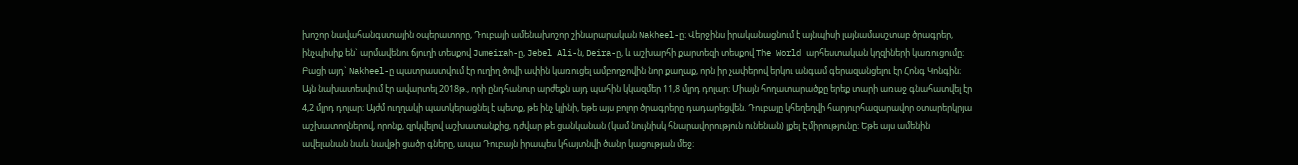խոշոր նավահանգստային օպերատորը, Դուբայի ամենախոշոր շինարարական Nakheel-ը։ Վերջինս իրականացնում է այնպիսի լայնամասշտաբ ծրագրեր, ինչպիսիք են` արմավենու ճյուղի տեսքով Jumeirah-ը, Jebel Ali-ն, Deira-ը, և աշխարհի քարտեզի տեսքով The World արհեստական կղզիների կառուցումը։ Բացի այդ` Nakheel-ը պատրաստվում էր ուղիղ ծովի ափին կառուցել ամբողջովին նոր քաղաք, որն իր չափերով երկու անգամ գերազանցելու էր Հոնգ Կոնգին։ Այն նախատեսվում էր ավարտել 2018թ., որի ընդհանուր արժեքն այդ պահին կկազմեր 11,8 մլրդ դոլար։ Միայն հողատարածքը երեք տարի առաջ գնահատվել էր 4,2 մլրդ դոլար։ Այժմ ուղղակի պատկերացնել է պետք, թե ինչ կլինի, եթե այս բոլոր ծրագրերը դադարեցվեն. Դուբայը կհեղեղվի հարյուրհազարավոր օտարերկրյա աշխատողներով, որոնք, զրկվելով աշխատանքից, դժվար թե ցանկանան (կամ նույնիսկ հնարավորություն ունենան) լքել Էմիրությունը։ Եթե այս ամենին ավելանան նաև նավթի ցածր գները, ապա Դուբայն իրապես կհայտնվի ծանր կացության մեջ։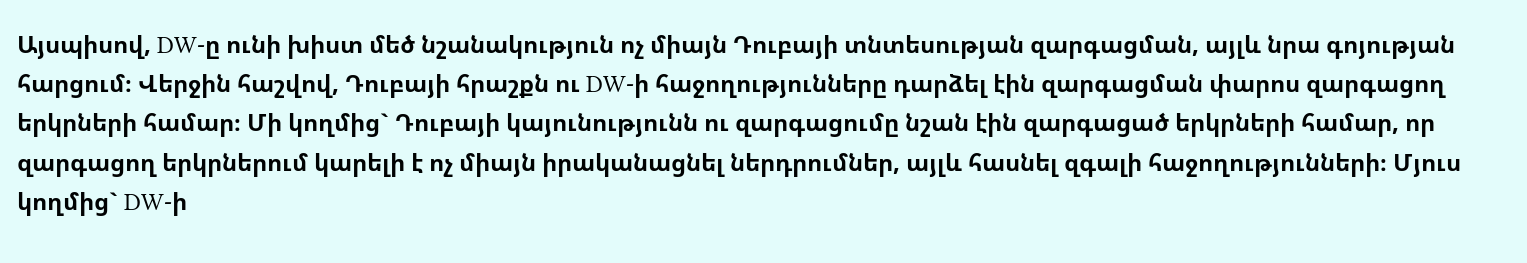Այսպիսով, DW-ը ունի խիստ մեծ նշանակություն ոչ միայն Դուբայի տնտեսության զարգացման, այլև նրա գոյության հարցում։ Վերջին հաշվով, Դուբայի հրաշքն ու DW-ի հաջողությունները դարձել էին զարգացման փարոս զարգացող երկրների համար։ Մի կողմից` Դուբայի կայունությունն ու զարգացումը նշան էին զարգացած երկրների համար, որ զարգացող երկրներում կարելի է ոչ միայն իրականացնել ներդրումներ, այլև հասնել զգալի հաջողությունների։ Մյուս կողմից` DW-ի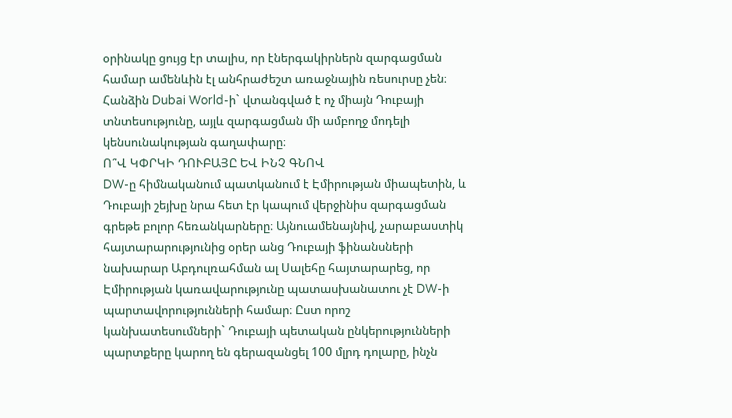օրինակը ցույց էր տալիս, որ էներգակիրներն զարգացման համար ամենևին էլ անհրաժեշտ առաջնային ռեսուրսը չեն։ Հանձին Dubai World-ի` վտանգված է ոչ միայն Դուբայի տնտեսությունը, այլև զարգացման մի ամբողջ մոդելի կենսունակության գաղափարը։
Ո՞Վ ԿՓՐԿԻ ԴՈՒԲԱՅԸ ԵՎ ԻՆՉ ԳՆՈՎ
DW-ը հիմնականում պատկանում է Էմիրության միապետին, և Դուբայի շեյխը նրա հետ էր կապում վերջինիս զարգացման գրեթե բոլոր հեռանկարները։ Այնուամենայնիվ, չարաբաստիկ հայտարարությունից օրեր անց Դուբայի ֆինանսների նախարար Աբդուլռահման ալ Սալեհը հայտարարեց, որ Էմիրության կառավարությունը պատասխանատու չէ DW-ի պարտավորությունների համար։ Ըստ որոշ կանխատեսումների` Դուբայի պետական ընկերությունների պարտքերը կարող են գերազանցել 100 մլրդ դոլարը, ինչն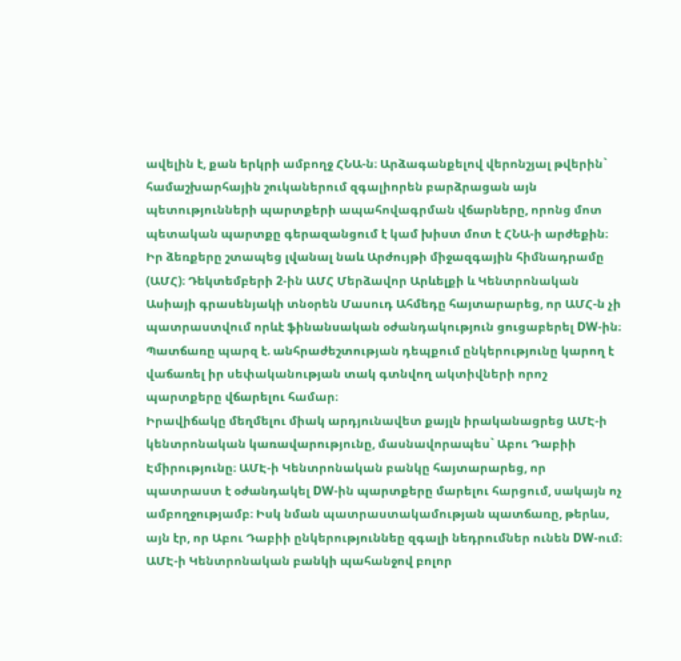ավելին է, քան երկրի ամբողջ ՀՆԱ-ն։ Արձագանքելով վերոնշյալ թվերին` համաշխարհային շուկաներում զգալիորեն բարձրացան այն պետությունների պարտքերի ապահովագրման վճարները, որոնց մոտ պետական պարտքը գերազանցում է կամ խիստ մոտ է ՀՆԱ-ի արժեքին։
Իր ձեռքերը շտապեց լվանալ նաև Արժույթի միջազգային հիմնադրամը (ԱՄՀ)։ Դեկտեմբերի 2-ին ԱՄՀ Մերձավոր Արևելքի և Կենտրոնական Ասիայի գրասենյակի տնօրեն Մասուդ Ահմեդը հայտարարեց, որ ԱՄՀ-ն չի պատրաստվում որևէ ֆինանսական օժանդակություն ցուցաբերել DW-ին։ Պատճառը պարզ է. անհրաժեշտության դեպքում ընկերությունը կարող է վաճառել իր սեփականության տակ գտնվող ակտիվների որոշ պարտքերը վճարելու համար։
Իրավիճակը մեղմելու միակ արդյունավետ քայլն իրականացրեց ԱՄԷ-ի կենտրոնական կառավարությունը, մասնավորապես` Աբու Դաբիի Էմիրությունը։ ԱՄԷ-ի Կենտրոնական բանկը հայտարարեց, որ պատրաստ է օժանդակել DW-ին պարտքերը մարելու հարցում, սակայն ոչ ամբողջությամբ։ Իսկ նման պատրաստակամության պատճառը, թերևս, այն էր, որ Աբու Դաբիի ընկերություննեը զգալի նեդրումներ ունեն DW-ում։ ԱՄԷ-ի Կենտրոնական բանկի պահանջով բոլոր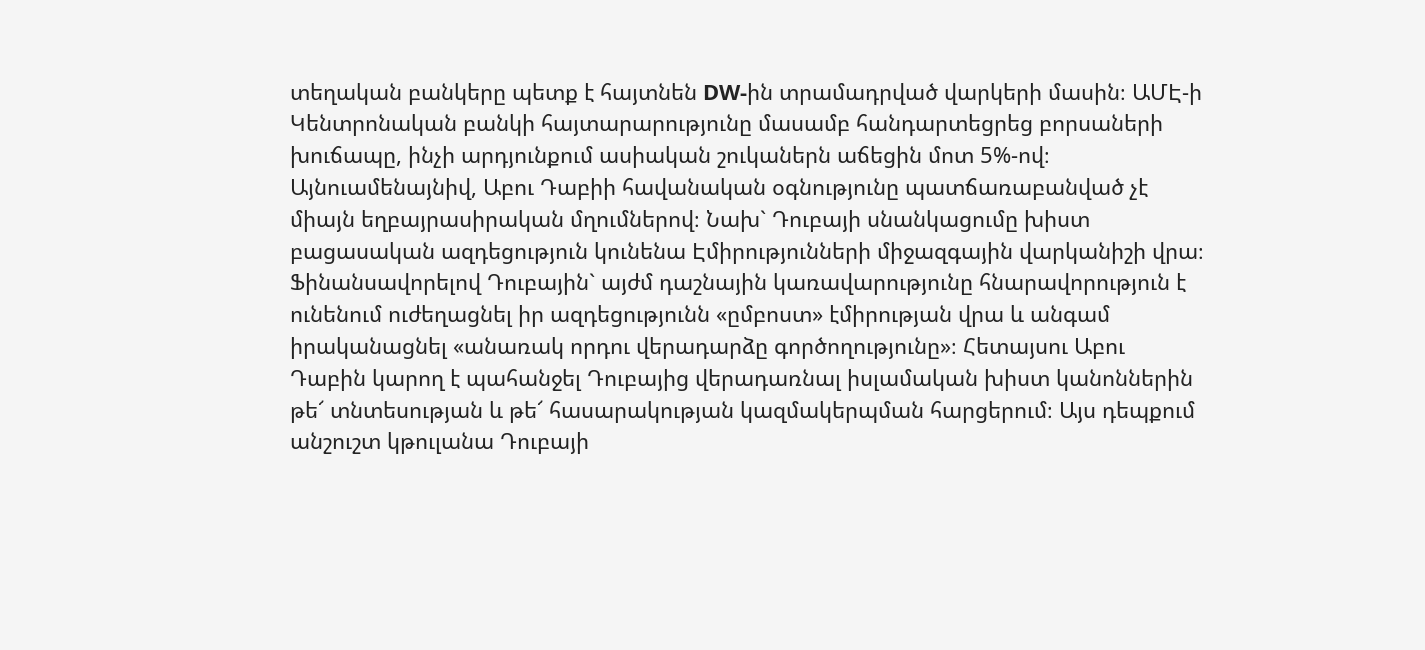տեղական բանկերը պետք է հայտնեն DW-ին տրամադրված վարկերի մասին։ ԱՄԷ-ի Կենտրոնական բանկի հայտարարությունը մասամբ հանդարտեցրեց բորսաների խուճապը, ինչի արդյունքում ասիական շուկաներն աճեցին մոտ 5%-ով։
Այնուամենայնիվ, Աբու Դաբիի հավանական օգնությունը պատճառաբանված չէ միայն եղբայրասիրական մղումներով։ Նախ` Դուբայի սնանկացումը խիստ բացասական ազդեցություն կունենա Էմիրությունների միջազգային վարկանիշի վրա։ Ֆինանսավորելով Դուբային` այժմ դաշնային կառավարությունը հնարավորություն է ունենում ուժեղացնել իր ազդեցությունն «ըմբոստ» էմիրության վրա և անգամ իրականացնել «անառակ որդու վերադարձը գործողությունը»։ Հետայսու Աբու Դաբին կարող է պահանջել Դուբայից վերադառնալ իսլամական խիստ կանոններին թե՜ տնտեսության և թե՜ հասարակության կազմակերպման հարցերում։ Այս դեպքում անշուշտ կթուլանա Դուբայի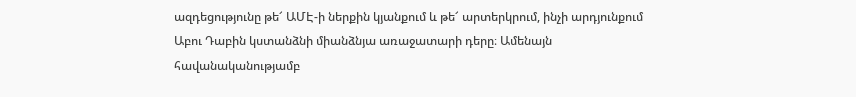ազդեցությունը թե՜ ԱՄԷ-ի ներքին կյանքում և թե՜ արտերկրում, ինչի արդյունքում Աբու Դաբին կստանձնի միանձնյա առաջատարի դերը։ Ամենայն հավանականությամբ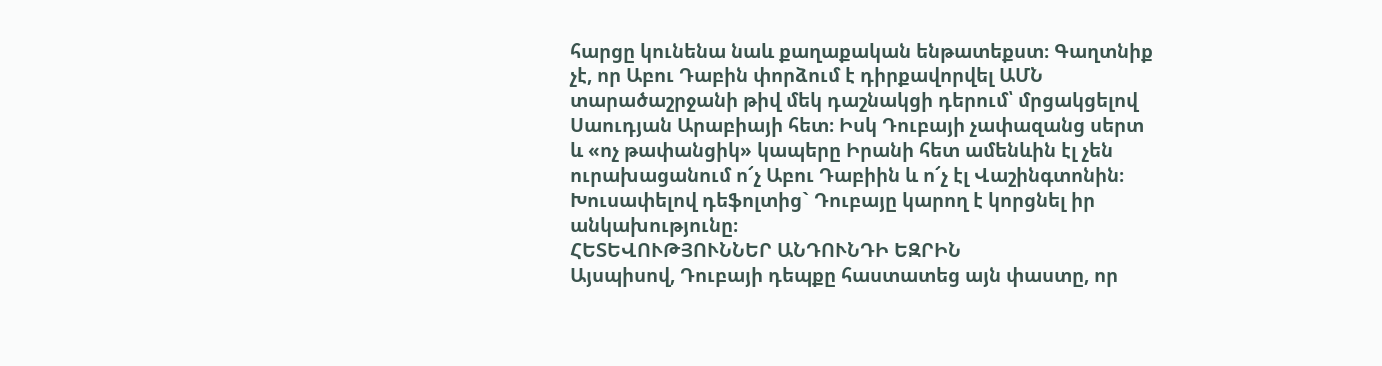հարցը կունենա նաև քաղաքական ենթատեքստ։ Գաղտնիք չէ, որ Աբու Դաբին փորձում է դիրքավորվել ԱՄՆ տարածաշրջանի թիվ մեկ դաշնակցի դերում՝ մրցակցելով Սաուդյան Արաբիայի հետ։ Իսկ Դուբայի չափազանց սերտ և «ոչ թափանցիկ» կապերը Իրանի հետ ամենևին էլ չեն ուրախացանում ո՜չ Աբու Դաբիին և ո՜չ էլ Վաշինգտոնին։ Խուսափելով դեֆոլտից` Դուբայը կարող է կորցնել իր անկախությունը։
ՀԵՏԵՎՈՒԹՅՈՒՆՆԵՐ ԱՆԴՈՒՆԴԻ ԵԶՐԻՆ
Այսպիսով, Դուբայի դեպքը հաստատեց այն փաստը, որ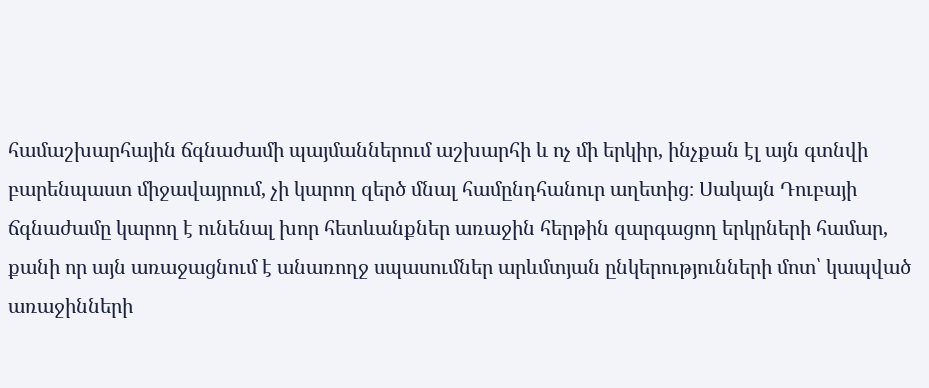համաշխարհային ճգնաժամի պայմաններում աշխարհի և ոչ մի երկիր, ինչքան էլ այն գտնվի բարենպաստ միջավայրում, չի կարող զերծ մնալ համընդհանուր աղետից։ Սակայն Դուբայի ճգնաժամը կարող է ունենալ խոր հետևանքներ առաջին հերթին զարգացող երկրների համար, քանի որ այն առաջացնում է անառողջ սպասումներ արևմտյան ընկերությունների մոտ՝ կապված առաջինների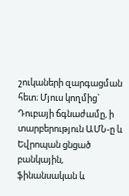շուկաների զարգացման հետ։ Մյուս կողմից` Դուբայի ճգնաժամը, ի տարբերություն ԱՄՆ-ը և Եվրոպան ցնցած բանկային, ֆինանսական և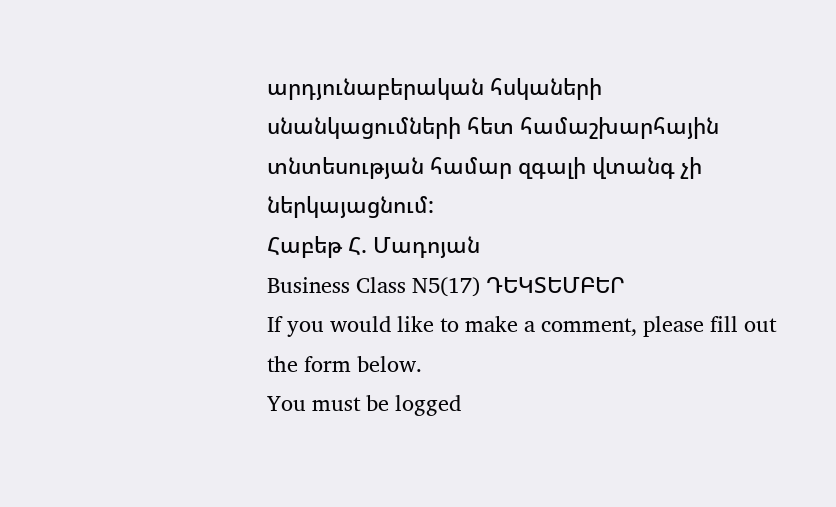արդյունաբերական հսկաների սնանկացումների հետ համաշխարհային տնտեսության համար զգալի վտանգ չի ներկայացնում:
Հաբեթ Հ. Մադոյան
Business Class N5(17) ԴԵԿՏԵՄԲԵՐ
If you would like to make a comment, please fill out the form below.
You must be logged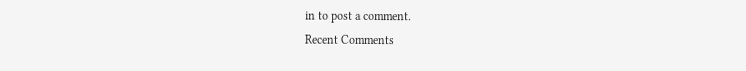in to post a comment.
Recent Comments